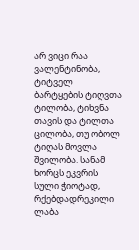არ ვიცი რაა ვალენტინობა, ტიტველ ბარტყების ტიღვთა ტილობა, ტიხვნა თავის და ტილთა ცილობა, თუ ობოლ ტიღას მოვლა შვილობა. სანამ ხორცს ეკვრის სული ჭიოტად, რქებდადრეკილი ლაბა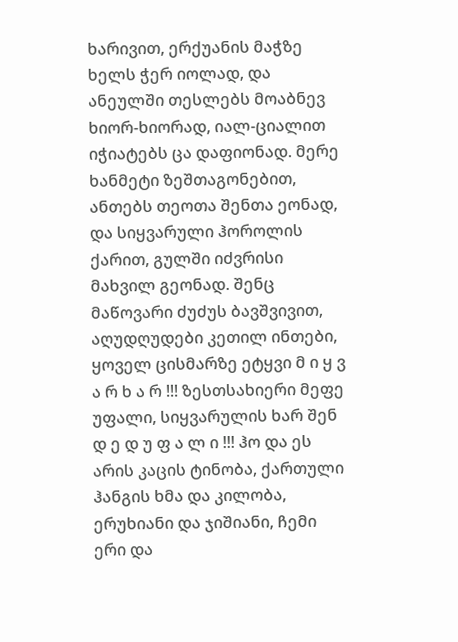ხარივით, ერქუანის მაჭზე ხელს ჭერ იოლად, და ანეულში თესლებს მოაბნევ ხიორ-ხიორად, იალ-ციალით იჭიატებს ცა დაფიონად. მერე ხანმეტი ზეშთაგონებით, ანთებს თეოთა შენთა ეონად, და სიყვარული ჰოროლის ქარით, გულში იძვრისი მახვილ გეონად. შენც მაწოვარი ძუძუს ბავშვივით, აღუდღუდები კეთილ ინთები, ყოველ ცისმარზე ეტყვი მ ი ყ ვ ა რ ხ ა რ !!! ზესთსახიერი მეფე უფალი, სიყვარულის ხარ შენ დ ე დ უ ფ ა ლ ი !!! ჰო და ეს არის კაცის ტინობა, ქართული ჰანგის ხმა და კილობა, ერუხიანი და ჯიშიანი, ჩემი ერი და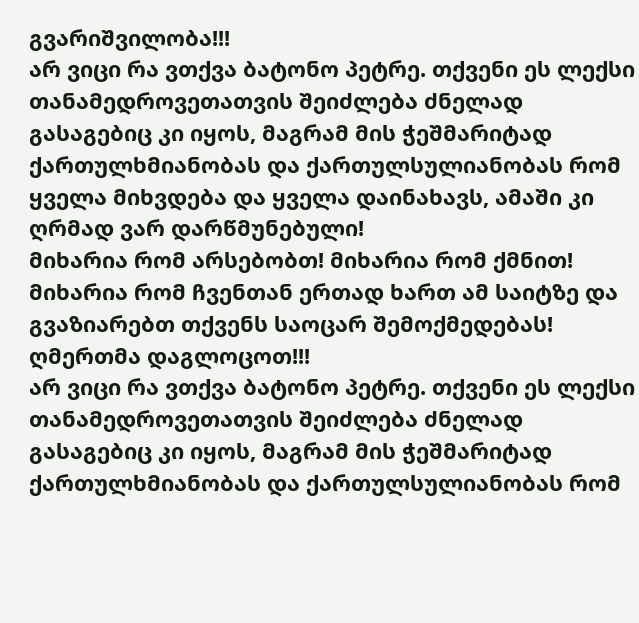გვარიშვილობა!!!
არ ვიცი რა ვთქვა ბატონო პეტრე. თქვენი ეს ლექსი თანამედროვეთათვის შეიძლება ძნელად გასაგებიც კი იყოს, მაგრამ მის ჭეშმარიტად ქართულხმიანობას და ქართულსულიანობას რომ ყველა მიხვდება და ყველა დაინახავს, ამაში კი ღრმად ვარ დარწმუნებული!
მიხარია რომ არსებობთ! მიხარია რომ ქმნით! მიხარია რომ ჩვენთან ერთად ხართ ამ საიტზე და გვაზიარებთ თქვენს საოცარ შემოქმედებას! ღმერთმა დაგლოცოთ!!!
არ ვიცი რა ვთქვა ბატონო პეტრე. თქვენი ეს ლექსი თანამედროვეთათვის შეიძლება ძნელად გასაგებიც კი იყოს, მაგრამ მის ჭეშმარიტად ქართულხმიანობას და ქართულსულიანობას რომ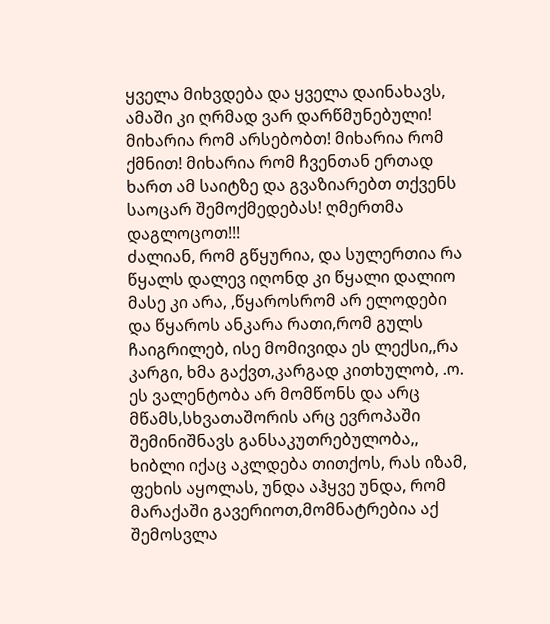ყველა მიხვდება და ყველა დაინახავს, ამაში კი ღრმად ვარ დარწმუნებული!
მიხარია რომ არსებობთ! მიხარია რომ ქმნით! მიხარია რომ ჩვენთან ერთად ხართ ამ საიტზე და გვაზიარებთ თქვენს საოცარ შემოქმედებას! ღმერთმა დაგლოცოთ!!!
ძალიან, რომ გწყურია, და სულერთია რა წყალს დალევ იღონდ კი წყალი დალიო მასე კი არა, ,წყაროსრომ არ ელოდები და წყაროს ანკარა რათი,რომ გულს ჩაიგრილებ, ისე მომივიდა ეს ლექსი,,რა კარგი, ხმა გაქვთ,კარგად კითხულობ, .ო. ეს ვალენტობა არ მომწონს და არც მწამს,სხვათაშორის არც ევროპაში შემინიშნავს განსაკუთრებულობა,, ხიბლი იქაც აკლდება თითქოს, რას იზამ, ფეხის აყოლას, უნდა აჰყვე უნდა, რომ მარაქაში გავერიოთ,მომნატრებია აქ შემოსვლა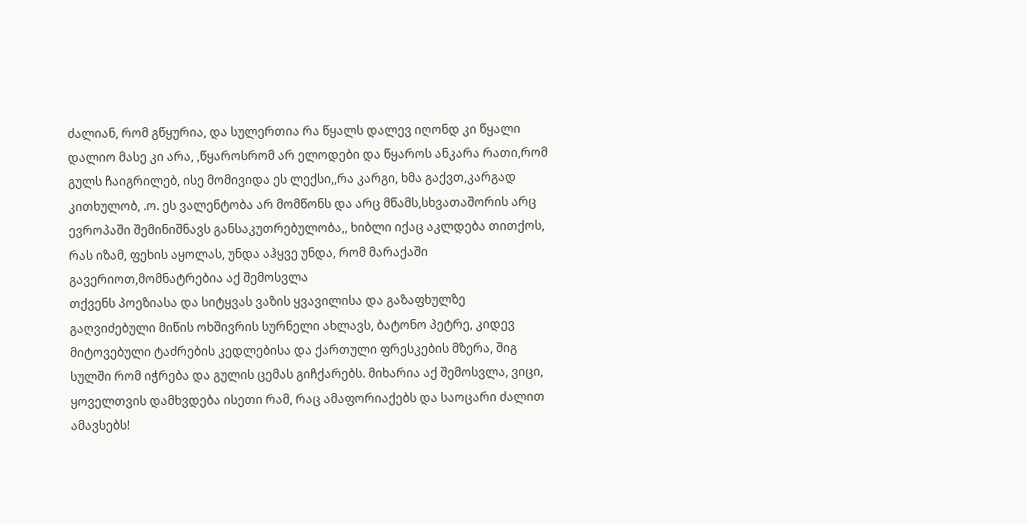ძალიან, რომ გწყურია, და სულერთია რა წყალს დალევ იღონდ კი წყალი დალიო მასე კი არა, ,წყაროსრომ არ ელოდები და წყაროს ანკარა რათი,რომ გულს ჩაიგრილებ, ისე მომივიდა ეს ლექსი,,რა კარგი, ხმა გაქვთ,კარგად კითხულობ, .ო. ეს ვალენტობა არ მომწონს და არც მწამს,სხვათაშორის არც ევროპაში შემინიშნავს განსაკუთრებულობა,, ხიბლი იქაც აკლდება თითქოს, რას იზამ, ფეხის აყოლას, უნდა აჰყვე უნდა, რომ მარაქაში გავერიოთ,მომნატრებია აქ შემოსვლა
თქვენს პოეზიასა და სიტყვას ვაზის ყვავილისა და გაზაფხულზე გაღვიძებული მიწის ოხშივრის სურნელი ახლავს, ბატონო პეტრე, კიდევ მიტოვებული ტაძრების კედლებისა და ქართული ფრესკების მზერა, შიგ სულში რომ იჭრება და გულის ცემას გიჩქარებს. მიხარია აქ შემოსვლა, ვიცი, ყოველთვის დამხვდება ისეთი რამ, რაც ამაფორიაქებს და საოცარი ძალით ამავსებს!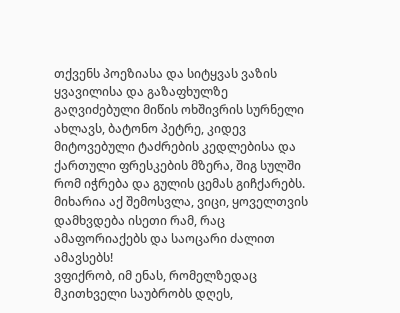თქვენს პოეზიასა და სიტყვას ვაზის ყვავილისა და გაზაფხულზე გაღვიძებული მიწის ოხშივრის სურნელი ახლავს, ბატონო პეტრე, კიდევ მიტოვებული ტაძრების კედლებისა და ქართული ფრესკების მზერა, შიგ სულში რომ იჭრება და გულის ცემას გიჩქარებს. მიხარია აქ შემოსვლა, ვიცი, ყოველთვის დამხვდება ისეთი რამ, რაც ამაფორიაქებს და საოცარი ძალით ამავსებს!
ვფიქრობ, იმ ენას, რომელზედაც მკითხველი საუბრობს დღეს,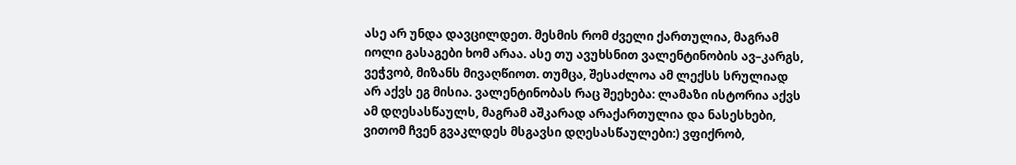ასე არ უნდა დავცილდეთ. მესმის რომ ძველი ქართულია, მაგრამ იოლი გასაგები ხომ არაა. ასე თუ ავუხსნით ვალენტინობის ავ–კარგს, ვეჭვობ, მიზანს მივაღწიოთ. თუმცა, შესაძლოა ამ ლექსს სრულიად არ აქვს ეგ მისია. ვალენტინობას რაც შეეხება: ლამაზი ისტორია აქვს ამ დღესასწაულს, მაგრამ აშკარად არაქართულია და ნასესხები, ვითომ ჩვენ გვაკლდეს მსგავსი დღესასწაულები:) ვფიქრობ,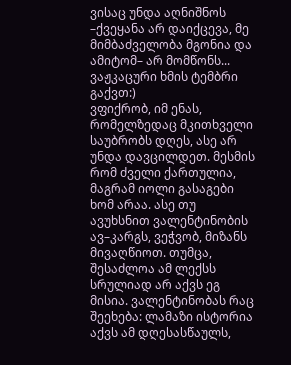ვისაც უნდა აღნიშნოს –ქვეყანა არ დაიქცევა, მე მიმბაძველობა მგონია და ამიტომ– არ მომწონს...
ვაჟკაცური ხმის ტემბრი გაქვთ:)
ვფიქრობ, იმ ენას, რომელზედაც მკითხველი საუბრობს დღეს, ასე არ უნდა დავცილდეთ. მესმის რომ ძველი ქართულია, მაგრამ იოლი გასაგები ხომ არაა. ასე თუ ავუხსნით ვალენტინობის ავ–კარგს, ვეჭვობ, მიზანს მივაღწიოთ. თუმცა, შესაძლოა ამ ლექსს სრულიად არ აქვს ეგ მისია. ვალენტინობას რაც შეეხება: ლამაზი ისტორია აქვს ამ დღესასწაულს,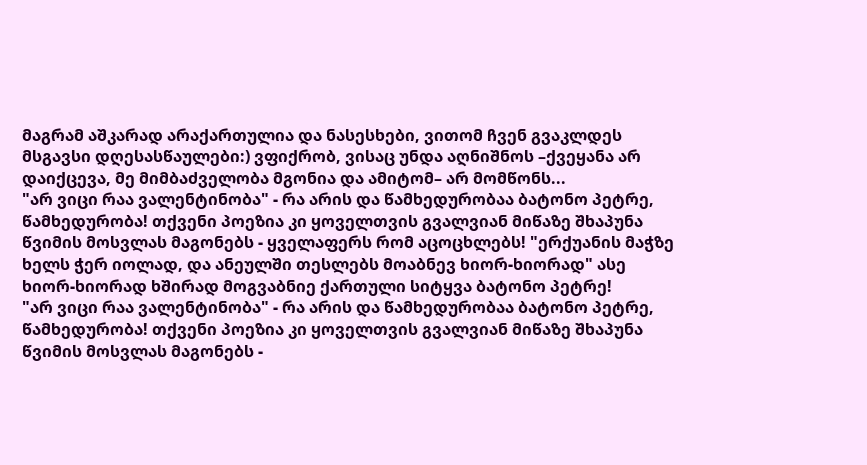მაგრამ აშკარად არაქართულია და ნასესხები, ვითომ ჩვენ გვაკლდეს მსგავსი დღესასწაულები:) ვფიქრობ, ვისაც უნდა აღნიშნოს –ქვეყანა არ დაიქცევა, მე მიმბაძველობა მგონია და ამიტომ– არ მომწონს...
"არ ვიცი რაა ვალენტინობა" - რა არის და წამხედურობაა ბატონო პეტრე, წამხედურობა! თქვენი პოეზია კი ყოველთვის გვალვიან მიწაზე შხაპუნა წვიმის მოსვლას მაგონებს - ყველაფერს რომ აცოცხლებს! "ერქუანის მაჭზე ხელს ჭერ იოლად, და ანეულში თესლებს მოაბნევ ხიორ-ხიორად" ასე ხიორ-ხიორად ხშირად მოგვაბნიე ქართული სიტყვა ბატონო პეტრე!
"არ ვიცი რაა ვალენტინობა" - რა არის და წამხედურობაა ბატონო პეტრე, წამხედურობა! თქვენი პოეზია კი ყოველთვის გვალვიან მიწაზე შხაპუნა წვიმის მოსვლას მაგონებს -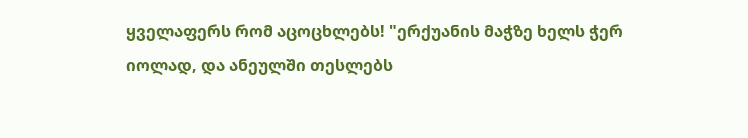ყველაფერს რომ აცოცხლებს! "ერქუანის მაჭზე ხელს ჭერ იოლად, და ანეულში თესლებს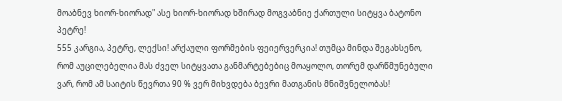მოაბნევ ხიორ-ხიორად" ასე ხიორ-ხიორად ხშირად მოგვაბნიე ქართული სიტყვა ბატონო პეტრე!
555 კარგია, პეტრე, ლექსი! არქაული ფორმების ფეიერვერკია! თუმცა მინდა შეგახსენო, რომ აუცილებელია მას ძველ სიტყვათა განმარტებებიც მოაყოლო, თორემ დარწმუნებული ვარ, რომ ამ საიტის წევრთა 90 % ვერ მიხვდება ბევრი მათგანის მნიშვნელობას!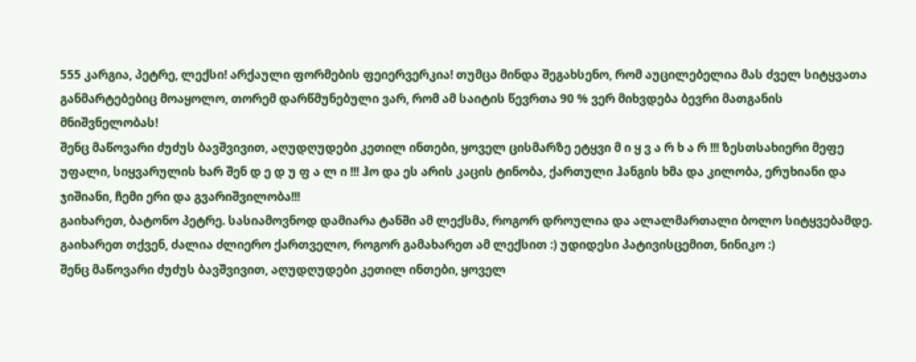555 კარგია, პეტრე, ლექსი! არქაული ფორმების ფეიერვერკია! თუმცა მინდა შეგახსენო, რომ აუცილებელია მას ძველ სიტყვათა განმარტებებიც მოაყოლო, თორემ დარწმუნებული ვარ, რომ ამ საიტის წევრთა 90 % ვერ მიხვდება ბევრი მათგანის მნიშვნელობას!
შენც მაწოვარი ძუძუს ბავშვივით, აღუდღუდები კეთილ ინთები, ყოველ ცისმარზე ეტყვი მ ი ყ ვ ა რ ხ ა რ !!! ზესთსახიერი მეფე უფალი, სიყვარულის ხარ შენ დ ე დ უ ფ ა ლ ი !!! ჰო და ეს არის კაცის ტინობა, ქართული ჰანგის ხმა და კილობა, ერუხიანი და ჯიშიანი, ჩემი ერი და გვარიშვილობა!!!
გაიხარეთ, ბატონო პეტრე. სასიამოვნოდ დამიარა ტანში ამ ლექსმა, როგორ დროულია და ალალმართალი ბოლო სიტყვებამდე. გაიხარეთ თქვენ, ძალია ძლიერო ქართველო, როგორ გამახარეთ ამ ლექსით :) უდიდესი პატივისცემით, ნინიკო :)
შენც მაწოვარი ძუძუს ბავშვივით, აღუდღუდები კეთილ ინთები, ყოველ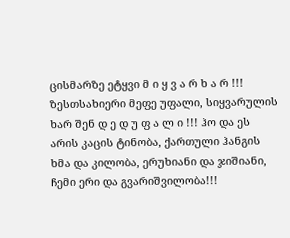ცისმარზე ეტყვი მ ი ყ ვ ა რ ხ ა რ !!! ზესთსახიერი მეფე უფალი, სიყვარულის ხარ შენ დ ე დ უ ფ ა ლ ი !!! ჰო და ეს არის კაცის ტინობა, ქართული ჰანგის ხმა და კილობა, ერუხიანი და ჯიშიანი, ჩემი ერი და გვარიშვილობა!!!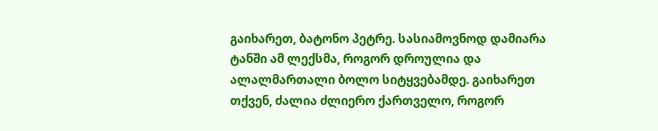გაიხარეთ, ბატონო პეტრე. სასიამოვნოდ დამიარა ტანში ამ ლექსმა, როგორ დროულია და ალალმართალი ბოლო სიტყვებამდე. გაიხარეთ თქვენ, ძალია ძლიერო ქართველო, როგორ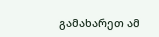გამახარეთ ამ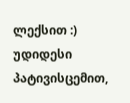ლექსით :) უდიდესი პატივისცემით,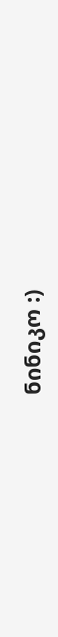ნინიკო :)